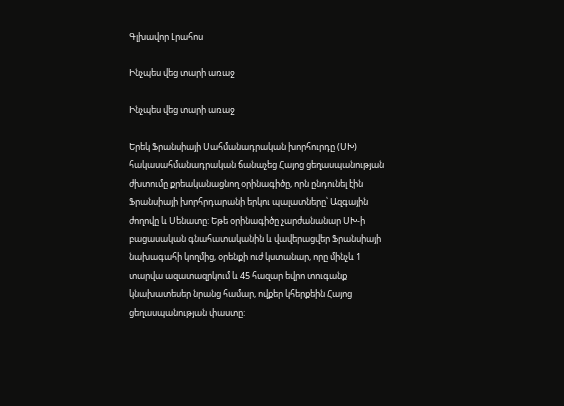Գլխավոր Լրահոս

Ինչպես վեց տարի առաջ

Ինչպես վեց տարի առաջ

Երեկ Ֆրանսիայի Սահմանադրական խորհուրդը (ՍԽ) հակասահմանադրական ճանաչեց Հայոց ցեղասպանության ժխտումը քրեականացնող օրինագիծը, որն ընդունել էին Ֆրանսիայի խորհրդարանի երկու պալատները՝ Ազգային ժողովը և Սենատը: Եթե օրինագիծը չարժանանար ՍԽ-ի բացասական գնահատականին և վավերացվեր Ֆրանսիայի նախագահի կողմից, օրենքի ուժ կստանար, որը մինչև 1 տարվա ազատազրկում և 45 հազար եվրո տուգանք կնախատեսեր նրանց համար, ովքեր կհերքեին Հայոց ցեղասպանության փաստը: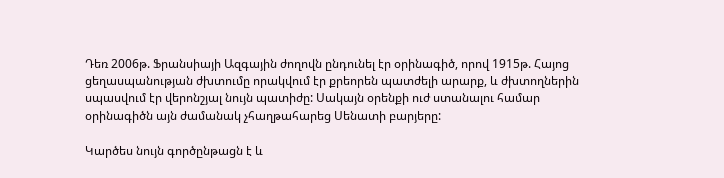Դեռ 2006թ. Ֆրանսիայի Ազգային ժողովն ընդունել էր օրինագիծ, որով 1915թ. Հայոց ցեղասպանության ժխտումը որակվում էր քրեորեն պատժելի արարք, և ժխտողներին սպասվում էր վերոնշյալ նույն պատիժը: Սակայն օրենքի ուժ ստանալու համար օրինագիծն այն ժամանակ չհաղթահարեց Սենատի բարյերը:

Կարծես նույն գործընթացն է և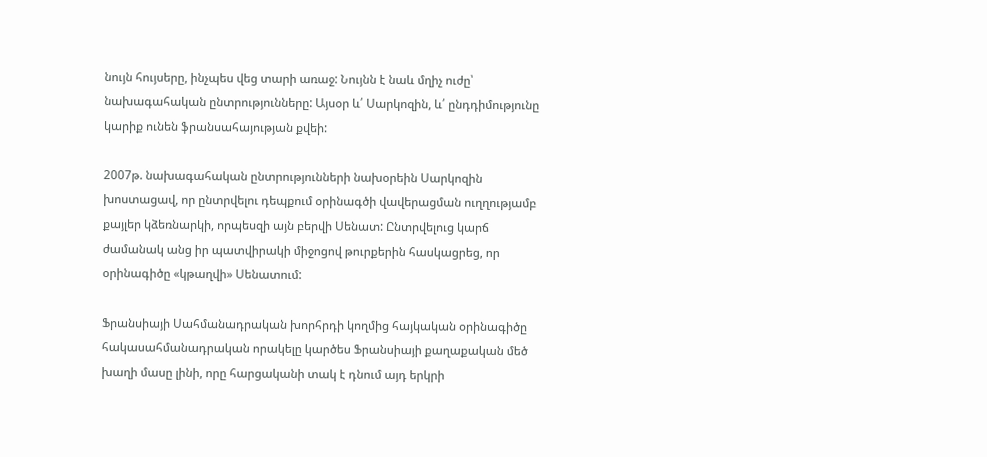նույն հույսերը, ինչպես վեց տարի առաջ: Նույնն է նաև մղիչ ուժը՝ նախագահական ընտրությունները: Այսօր և՛ Սարկոզին, և՛ ընդդիմությունը կարիք ունեն ֆրանսահայության քվեի:

2007թ. նախագահական ընտրությունների նախօրեին Սարկոզին խոստացավ, որ ընտրվելու դեպքում օրինագծի վավերացման ուղղությամբ քայլեր կձեռնարկի, որպեսզի այն բերվի Սենատ: Ընտրվելուց կարճ ժամանակ անց իր պատվիրակի միջոցով թուրքերին հասկացրեց, որ օրինագիծը «կթաղվի» Սենատում:

Ֆրանսիայի Սահմանադրական խորհրդի կողմից հայկական օրինագիծը հակասահմանադրական որակելը կարծես Ֆրանսիայի քաղաքական մեծ խաղի մասը լինի, որը հարցականի տակ է դնում այդ երկրի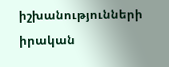իշխանությունների իրական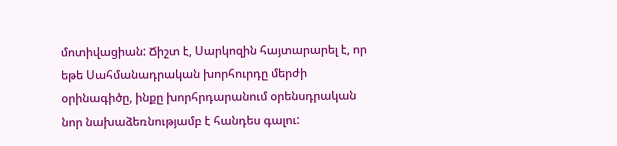մոտիվացիան: Ճիշտ է, Սարկոզին հայտարարել է, որ եթե Սահմանադրական խորհուրդը մերժի օրինագիծը, ինքը խորհրդարանում օրենսդրական նոր նախաձեռնությամբ է հանդես գալու: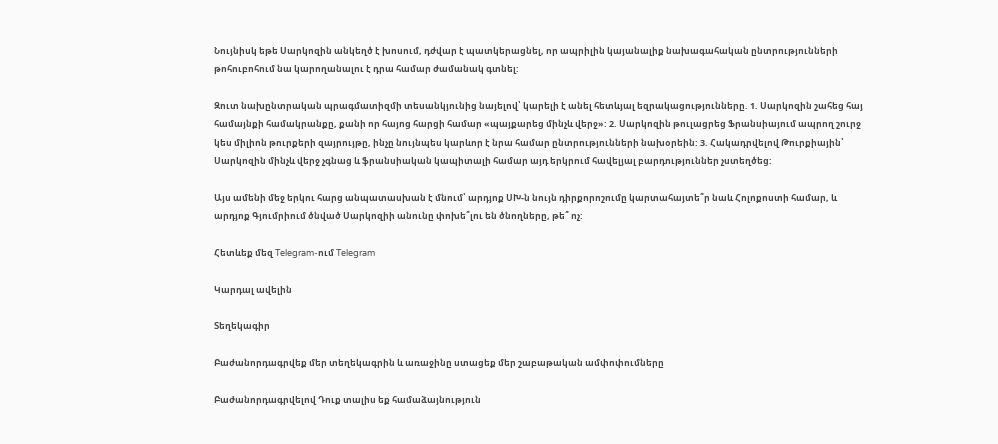Նույնիսկ եթե Սարկոզին անկեղծ է խոսում, դժվար է պատկերացնել, որ ապրիլին կայանալիք նախագահական ընտրությունների թոհուբոհում նա կարողանալու է դրա համար ժամանակ գտնել:

Զուտ նախընտրական պրագմատիզմի տեսանկյունից նայելով՝ կարելի է անել հետևյալ եզրակացությունները. 1. Սարկոզին շահեց հայ համայնքի համակրանքը, քանի որ հայոց հարցի համար «պայքարեց մինչև վերջ»: 2. Սարկոզին թուլացրեց Ֆրանսիայում ապրող շուրջ կես միլիոն թուրքերի զայրույթը, ինչը նույնպես կարևոր է նրա համար ընտրությունների նախօրեին: 3. Հակադրվելով Թուրքիային՝ Սարկոզին մինչև վերջ չգնաց և ֆրանսիական կապիտալի համար այդ երկրում հավելյալ բարդություններ չստեղծեց:

Այս ամենի մեջ երկու հարց անպատասխան է մնում՝ արդյոք ՍԽ-ն նույն դիրքորոշումը կարտահայտե՞ր նաև Հոլոքոստի համար, և արդյոք Գյումրիում ծնված Սարկոզիի անունը փոխե՞լու են ծնողները, թե՞ ոչ:

Հետևեք մեզ Telegram-ում Telegram

Կարդալ ավելին

Տեղեկագիր

Բաժանորդագրվեք մեր տեղեկագրին և առաջինը ստացեք մեր շաբաթական ամփոփումները

Բաժանորդագրվելով Դուք տալիս եք համաձայնություն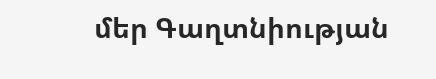մեր Գաղտնիության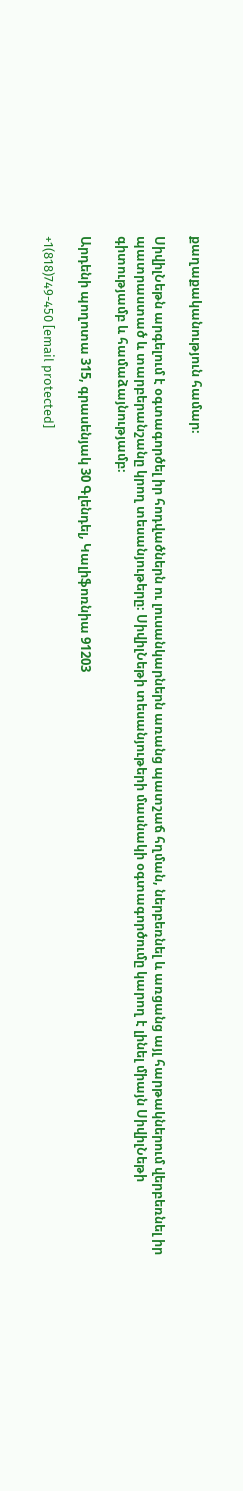քաղաքականություն համար։

ՍիվիլՆեթն արգելում է օգտագործել իր հոդվածներն ու լուսանկարներն առանց պատշաճ հղման, ներբեռնել և առցանց այլ հարթակներում վերբեռնել իր պատրաստած և տարբերանշանը կրող տեսանյութերը։ ՍիվիլՆեթի տեսանյութերի մասնակի օգտագործումը կարող է լինել միայն ՍիվիլՆեթի գիտությամբ և համաձայնությամբ։

Արդենի պողոտա 315, գրասենյակ 30 Գլենդել, Կալիֆոռնիա 91203

+1(818)749-450 [email protected]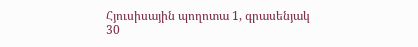Հյուսիսային պողոտա 1, գրասենյակ 30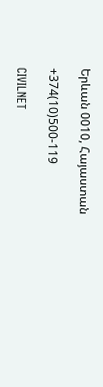Երևան 0010, Հայաստան

+374(10)500-119

CIVILNET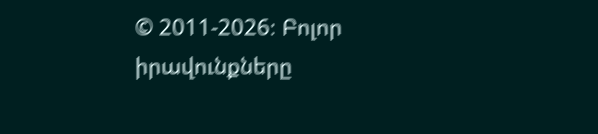© 2011-2026։ Բոլոր իրավունքները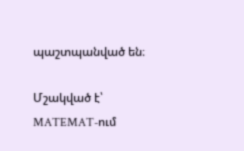պաշտպանված են։

Մշակված է՝ MATEMAT-ում